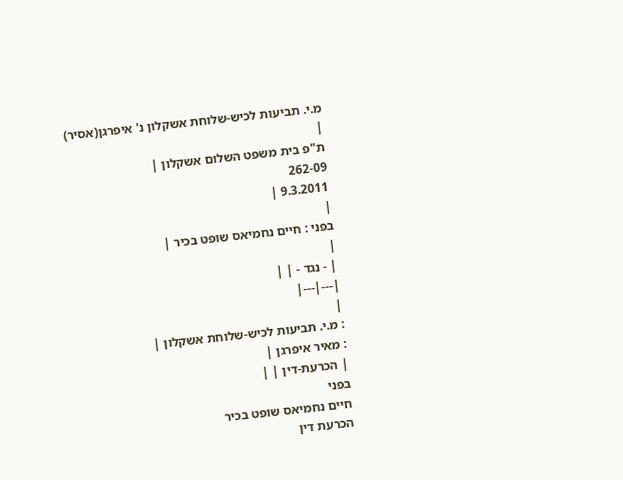מ.י. תביעות לכיש-שלוחת אשקלון נ' איפרגן(אסיר)
|
ת"פ בית משפט השלום אשקלון |
262-09
9.3.2011 |
|
בפני : חיים נחמיאס שופט בכיר |
|
| - נגד - | |
|---|---|
|
: מ.י. תביעות לכיש-שלוחת אשקלון |
: מאיר איפרגן |
| הכרעת-דין | |
בפני
חיים נחמיאס שופט בכיר
הכרעת דין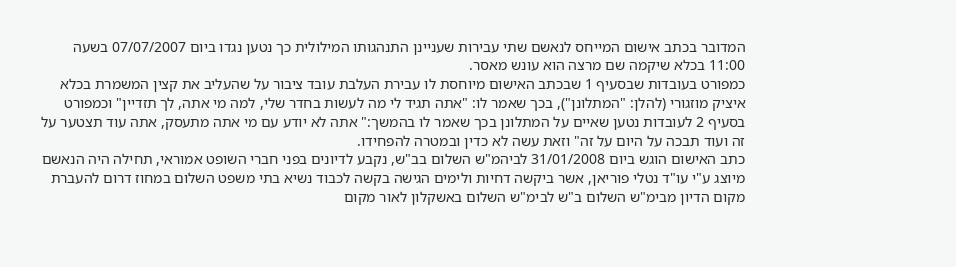המדובר בכתב אישום המייחס לנאשם שתי עבירות שעניינן התנהגותו המילולית כך נטען נגדו ביום 07/07/2007 בשעה 11:00 בכלא שיקמה שם מרצה הוא עונש מאסר.
כמפורט בעובדות שבסעיף 1 שבכתב האישום מיוחסת לו עבירת העלבת עובד ציבור על שהעליב את קצין המשמרת בכלא איציק מוזגורי (להלן: "המתלונן"), בכך שאמר לו: "אתה תגיד לי מה לעשות בחדר שלי, למה מי אתה, לך תזדיין" וכמפורט בסעיף 2 לעובדות נטען שאיים על המתלונן בכך שאמר לו בהמשך:" אתה לא יודע עם מי אתה מתעסק, אתה עוד תצטער על זה ועוד תבכה על היום על זה" וזאת עשה לא כדין ובמטרה להפחידו.
כתב האישום הוגש ביום 31/01/2008 לביהמ"ש השלום בב"ש, נקבע לדיונים בפני חברי השופט אמוראי, תחילה היה הנאשם מיוצג ע"י עו"ד נטלי פוריאן, אשר ביקשה דחיות ולימים הגישה בקשה לכבוד נשיא בתי משפט השלום במחוז דרום להעברת מקום הדיון מבימ"ש השלום ב"ש לבימ"ש השלום באשקלון לאור מקום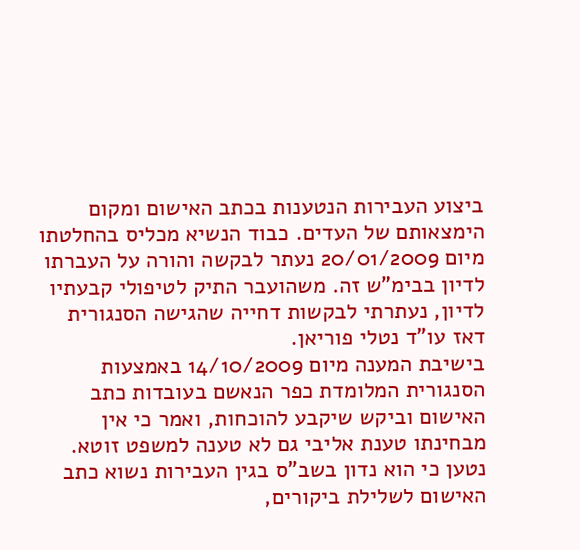ביצוע העבירות הנטענות בכתב האישום ומקום הימצאותם של העדים. כבוד הנשיא מכליס בהחלטתו מיום 20/01/2009 נעתר לבקשה והורה על העברתו לדיון בבימ"ש זה. משהועבר התיק לטיפולי קבעתיו לדיון, נעתרתי לבקשות דחייה שהגישה הסנגורית דאז עו"ד נטלי פוריאן.
בישיבת המענה מיום 14/10/2009 באמצעות הסנגורית המלומדת כפר הנאשם בעובדות כתב האישום וביקש שיקבע להוכחות, ואמר כי אין מבחינתו טענת אליבי גם לא טענה למשפט זוטא.
נטען כי הוא נדון בשב"ס בגין העבירות נשוא כתב האישום לשלילת ביקורים,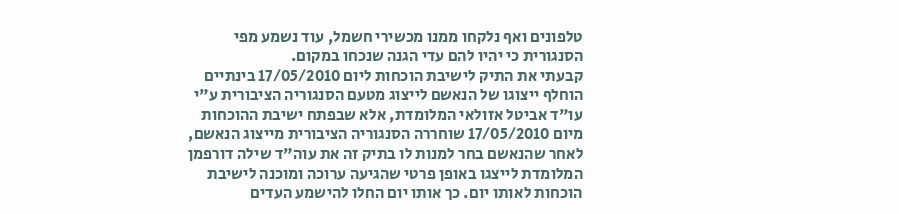טלפונים ואף נלקחו ממנו מכשירי חשמל, עוד נשמע מפי הסנגורית כי יהיו להם עדי הגנה שנכחו במקום.
קבעתי את התיק לישיבת הוכחות ליום 17/05/2010 בינתיים הוחלף ייצוגו של הנאשם לייצוג מטעם הסנגוריה הציבורית ע"י עו"ד אביטל אזולאי המלומדת, אלא שבפתח ישיבת ההוכחות מיום 17/05/2010 שוחררה הסנגוריה הציבורית מייצוג הנאשם, לאחר שהנאשם בחר למנות לו בתיק זה את עוה"ד שילה דורפמן המלומדת לייצגו באופן פרטי שהגיעה ערוכה ומוכנה לישיבת הוכחות לאותו יום. כך אותו יום החלו להישמע העדים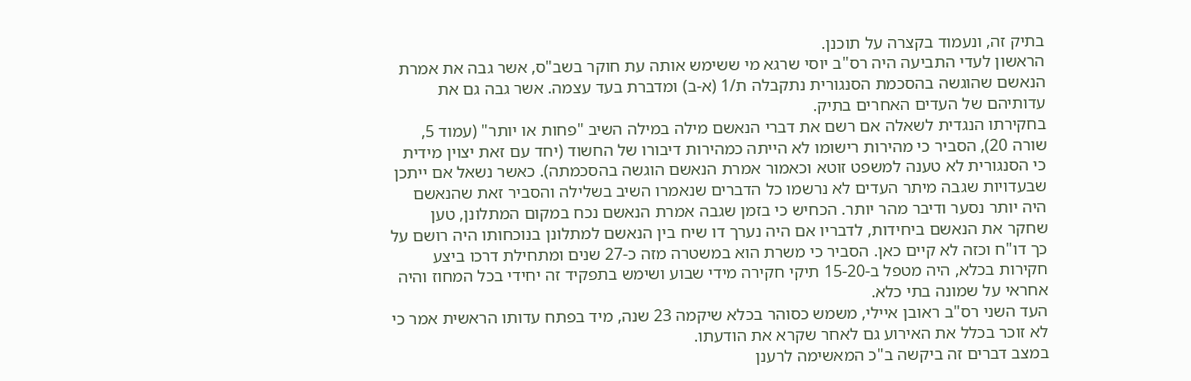בתיק זה, ונעמוד בקצרה על תוכנן.
הראשון לעדי התביעה היה רס"ב יוסי שרגא מי ששימש אותה עת חוקר בשב"ס, אשר גבה את אמרת הנאשם שהוגשה בהסכמת הסנגורית נתקבלה ת/1 (א-ב) ומדברת בעד עצמה. אשר גבה גם את עדותיהם של העדים האחרים בתיק.
בחקירתו הנגדית לשאלה אם רשם את דברי הנאשם מילה במילה השיב "פחות או יותר" (עמוד 5, שורה 20), הסביר כי מהירות רישומו לא הייתה כמהירות דיבורו של החשוד (יחד עם זאת יצוין מידית כי הסנגורית לא טענה למשפט זוטא וכאמור אמרת הנאשם הוגשה בהסכמתה). כאשר נשאל אם ייתכן שבעדויות שגבה מיתר העדים לא נרשמו כל הדברים שנאמרו השיב בשלילה והסביר זאת שהנאשם היה יותר נסער ודיבר מהר יותר. הכחיש כי בזמן שגבה אמרת הנאשם נכח במקום המתלונן, טען שחקר את הנאשם ביחידות, לדבריו אם היה נערך דו שיח בין הנאשם למתלונן בנוכחותו היה רושם על כך דו"ח וכזה לא קיים כאן. הסביר כי משרת הוא במשטרה מזה כ-27 שנים ומתחילת דרכו ביצע חקירות בכלא, היה מטפל ב-15-20 תיקי חקירה מידי שבוע ושימש בתפקיד זה יחידי בכל המחוז והיה אחראי על שמונה בתי כלא.
העד השני רס"ב ראובן איילי, משמש כסוהר בכלא שיקמה 23 שנה, מיד בפתח עדותו הראשית אמר כי לא זוכר בכלל את האירוע גם לאחר שקרא את הודעתו.
במצב דברים זה ביקשה ב"כ המאשימה לרענן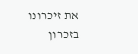את זיכרונו בזכרון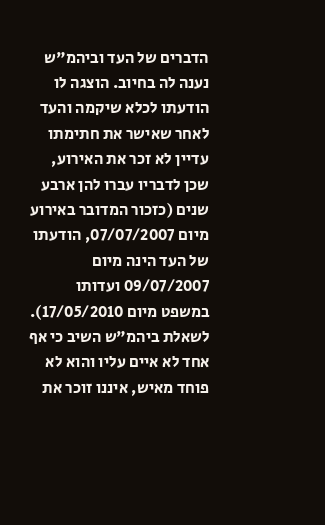הדברים של העד וביהמ"ש נענה לה בחיוב. הוצגה לו הודעתו לכלא שיקמה והעד לאחר שאישר את חתימתו עדיין לא זכר את האירוע, שכן לדבריו עברו להן ארבע שנים (כזכור המדובר באירוע מיום 07/07/2007, הודעתו של העד הינה מיום 09/07/2007 ועדותו במשפט מיום 17/05/2010). לשאלת ביהמ"ש השיב כי אף אחד לא איים עליו והוא לא פוחד מאיש, איננו זוכר את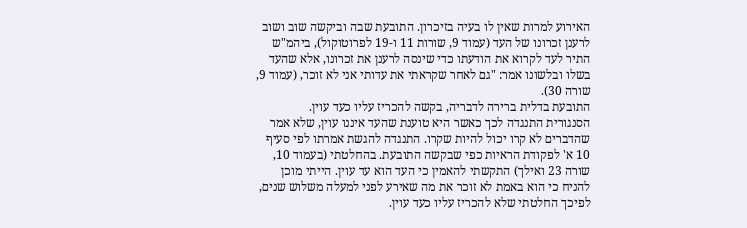האירוע למרות שאין לו בעיה בזיכרון. התובעת שבה וביקשה שוב ושוב לרענן זכרונו של העד (עמוד 9, שורות 11 ו-19 לפרוטוקול), ביהמ"ש התיר לעד לקרוא את הודעתו כדי שינסה לרענן את זכרונו, אלא שהעד בשלו ובלשונו אמר: "גם לאחר שקראתי את עדותי אני לא זוכר, (עמוד 9, שורה 30).
התובעת בדלית ברירה לדבריה, בקשה להכריז עליו כעד עוין.
הסנגורית התנגדה לכך כאשר היא טוענת שהעד איננו עוין, שלא אמר שהדברים לא קרו יכול להיות שקרו. התנגדה להגשת אמרתו לפי סעיף 10 א' לפקודת הראיות כפי שבקשה התובעת. בהחלטתי (בעמוד 10, שורה 23 ואילך) התקשתי להאמין כי העד הוא עד עוין. הייתי מוכן להניח כי הוא באמת לא זוכר את מה שאירע לפני למעלה משלוש שנים, לפיכך החלטתי שלא להכריז עליו כעד עוין.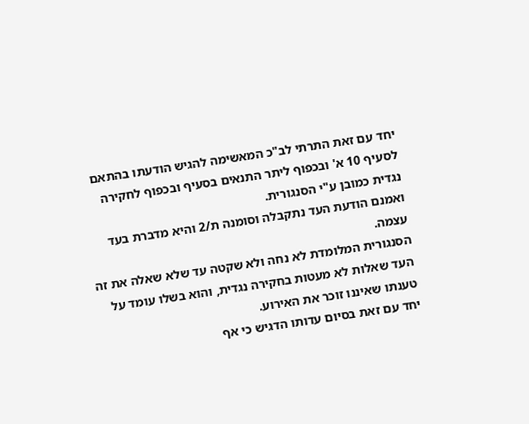יחד עם זאת התרתי לב"כ המאשימה להגיש הודעתו בהתאם לסעיף 10 א' ובכפוף ליתר התנאים בסעיף ובכפוף לחקירה נגדית כמובן ע"י הסנגורית.
ואמנם הודעת העד נתקבלה וסומנה ת/2 והיא מדברת בעד עצמה.
הסנגורית המלומדת לא נחה ולא שקטה עד שלא שאלה את זה העד שאלות לא מעטות בחקירה נגדית, והוא בשלו עומד על טענתו שאיננו זוכר את האירוע.
יחד עם זאת בסיום עדותו הדגיש כי אף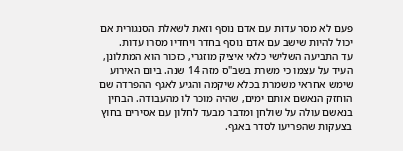פעם לא מסר עדות עם אדם נוסף וזאת לשאלת הסנגורית אם יכול להיות שישב עם אדם נוסף בחדר ויחדיו מסרו עדות.
עד התביעה השלישי כלאי איציק מוזגרי, כזכור הוא המתלונן, העיד על עצמו כי משרת בשב"ס מזה 14 שנה. ביום האירוע שימש אחראי משמרת בכלא שיקמה והגיע לאגף ההפרדה שם הוחזק הנאשם אותם ימים, שהיה מוכר לו מהעבודה. הבחין בנאשם עולה על שולחן ומדבר מבעד לחלון עם אסירים בחוץ בצעקות שהפריעו לסדר באגף.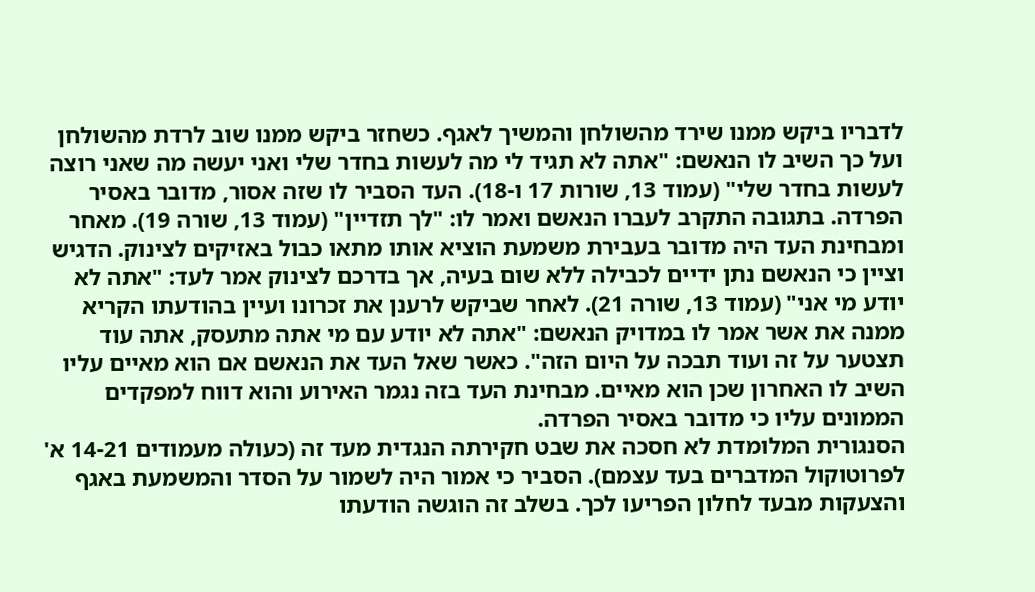לדבריו ביקש ממנו שירד מהשולחן והמשיך לאגף. כשחזר ביקש ממנו שוב לרדת מהשולחן ועל כך השיב לו הנאשם: "אתה לא תגיד לי מה לעשות בחדר שלי ואני יעשה מה שאני רוצה לעשות בחדר שלי" (עמוד 13, שורות 17 ו-18). העד הסביר לו שזה אסור, מדובר באסיר הפרדה. בתגובה התקרב לעברו הנאשם ואמר לו: "לך תזדיין" (עמוד 13, שורה 19). מאחר ומבחינת העד היה מדובר בעבירת משמעת הוציא אותו מתאו כבול באזיקים לצינוק. הדגיש וציין כי הנאשם נתן ידיים לכבילה ללא שום בעיה, אך בדרכם לצינוק אמר לעד: "אתה לא יודע מי אני" (עמוד 13, שורה 21). לאחר שביקש לרענן את זכרונו ועיין בהודעתו הקריא ממנה את אשר אמר לו במדויק הנאשם: "אתה לא יודע עם מי אתה מתעסק, אתה עוד תצטער על זה ועוד תבכה על היום הזה". כאשר שאל העד את הנאשם אם הוא מאיים עליו השיב לו האחרון שכן הוא מאיים. מבחינת העד בזה נגמר האירוע והוא דווח למפקדים הממונים עליו כי מדובר באסיר הפרדה.
הסנגורית המלומדת לא חסכה את שבט חקירתה הנגדית מעד זה (כעולה מעמודים 14-21 א' לפרוטוקול המדברים בעד עצמם). הסביר כי אמור היה לשמור על הסדר והמשמעת באגף והצעקות מבעד לחלון הפריעו לכך. בשלב זה הוגשה הודעתו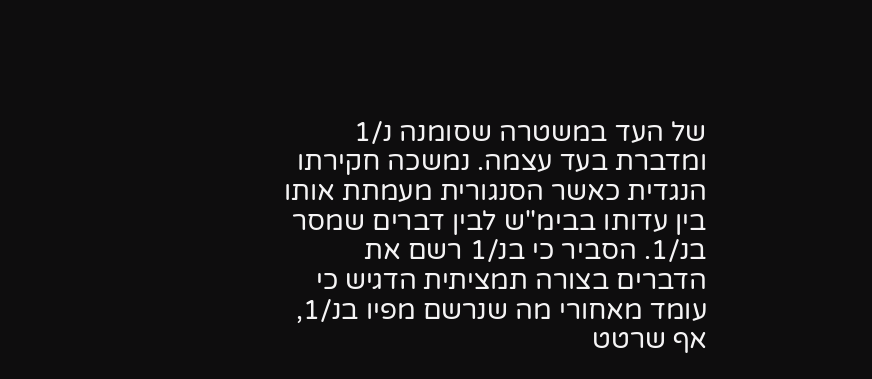של העד במשטרה שסומנה נ/1 ומדברת בעד עצמה. נמשכה חקירתו הנגדית כאשר הסנגורית מעמתת אותו בין עדותו בבימ"ש לבין דברים שמסר בנ/1. הסביר כי בנ/1 רשם את הדברים בצורה תמציתית הדגיש כי עומד מאחורי מה שנרשם מפיו בנ/1, אף שרטט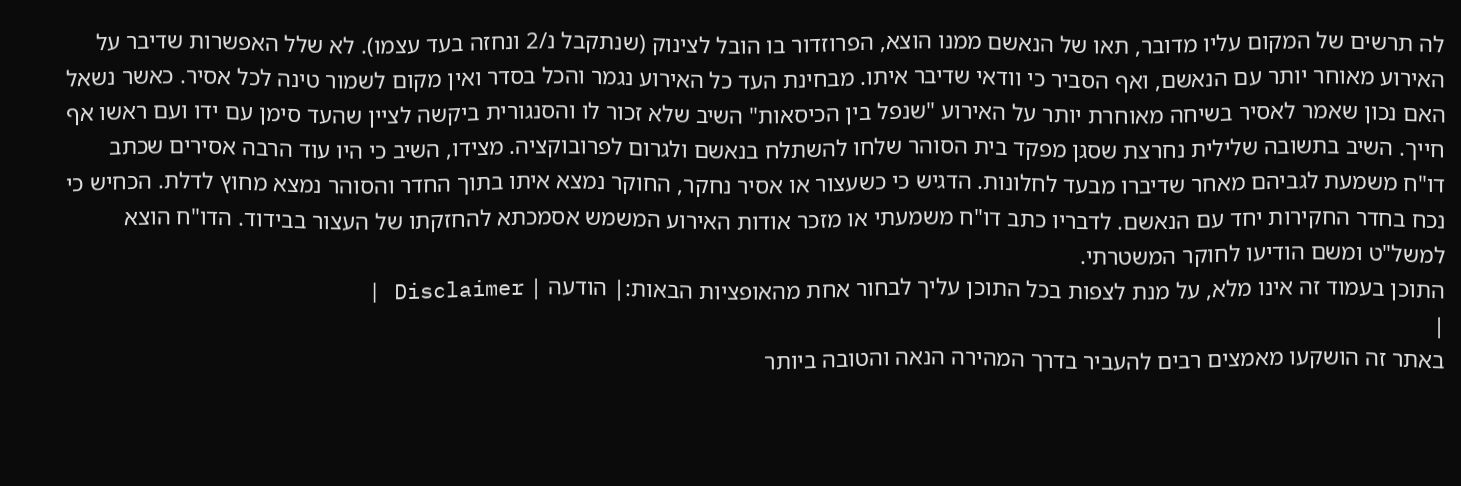לה תרשים של המקום עליו מדובר, תאו של הנאשם ממנו הוצא, הפרוזדור בו הובל לצינוק (שנתקבל נ/2 ונחזה בעד עצמו). לא שלל האפשרות שדיבר על האירוע מאוחר יותר עם הנאשם, ואף הסביר כי וודאי שדיבר איתו. מבחינת העד כל האירוע נגמר והכל בסדר ואין מקום לשמור טינה לכל אסיר. כאשר נשאל האם נכון שאמר לאסיר בשיחה מאוחרת יותר על האירוע "שנפל בין הכיסאות" השיב שלא זכור לו והסנגורית ביקשה לציין שהעד סימן עם ידו ועם ראשו אף חייך. השיב בתשובה שלילית נחרצת שסגן מפקד בית הסוהר שלחו להשתלח בנאשם ולגרום לפרובוקציה. מצידו, השיב כי היו עוד הרבה אסירים שכתב דו"ח משמעת לגביהם מאחר שדיברו מבעד לחלונות. הדגיש כי כשעצור או אסיר נחקר, החוקר נמצא איתו בתוך החדר והסוהר נמצא מחוץ לדלת. הכחיש כי נכח בחדר החקירות יחד עם הנאשם. לדבריו כתב דו"ח משמעתי או מזכר אודות האירוע המשמש אסמכתא להחזקתו של העצור בבידוד. הדו"ח הוצא למשל"ט ומשם הודיעו לחוקר המשטרתי.
התוכן בעמוד זה אינו מלא, על מנת לצפות בכל התוכן עליך לבחור אחת מהאופציות הבאות:| הודעה | Disclaimer |
|
באתר זה הושקעו מאמצים רבים להעביר בדרך המהירה הנאה והטובה ביותר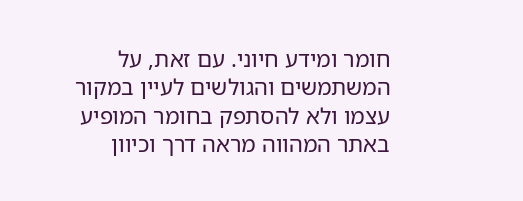חומר ומידע חיוני. עם זאת, על המשתמשים והגולשים לעיין במקור עצמו ולא להסתפק בחומר המופיע באתר המהווה מראה דרך וכיוון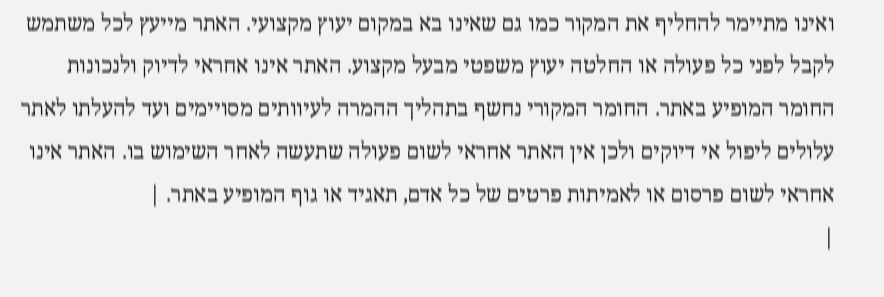ואינו מתיימר להחליף את המקור כמו גם שאינו בא במקום יעוץ מקצועי. האתר מייעץ לכל משתמש לקבל לפני כל פעולה או החלטה יעוץ משפטי מבעל מקצוע. האתר אינו אחראי לדיוק ולנכונות החומר המופיע באתר. החומר המקורי נחשף בתהליך ההמרה לעיוותים מסויימים ועד להעלתו לאתר עלולים ליפול אי דיוקים ולכן אין האתר אחראי לשום פעולה שתעשה לאחר השימוש בו. האתר אינו אחראי לשום פרסום או לאמיתות פרטים של כל אדם, תאגיד או גוף המופיע באתר. |
|